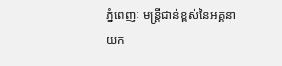ភ្នំពេញៈ មន្ត្រីជាន់ខ្ពស់នៃអគ្គនាយក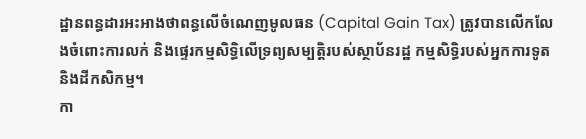ដ្ឋានពន្ធដារអះអាងថាពន្ធលើចំណេញមូលធន (Capital Gain Tax) ត្រូវបានលើកលែងចំពោះការលក់ និងផ្ទេរកម្មសិទ្ធិលើទ្រព្យសម្បត្តិរបស់ស្ថាប័នរដ្ឋ កម្មសិទ្ធិរបស់អ្នកការទូត និងដីកសិកម្ម។
កា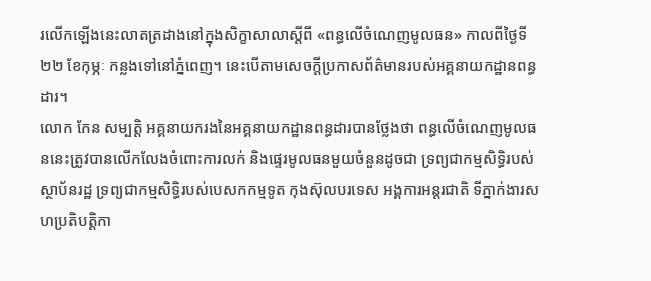រលើកឡើងនេះលាតត្រដាងនៅក្នុងសិក្ខាសាលាស្តីពី «ពន្ធលើចំណេញមូលធន» កាលពីថ្ងៃទី ២២ ខែកុម្ភៈ កន្លងទៅនៅភ្នំពេញ។ នេះបើតាមសេចក្តីប្រកាសព័ត៌មានរបស់អគ្គនាយកដ្ឋានពន្ធដារ។
លោក កែន សម្បត្តិ អគ្គនាយករងនៃអគ្គនាយកដ្ឋានពន្ធដារបានថ្លែងថា ពន្ធលើចំណេញមូលធននេះត្រូវបានលើកលែងចំពោះការលក់ និងផ្ទេរមូលធនមួយចំនួនដូចជា ទ្រព្យជាកម្មសិទ្ធិរបស់ស្ថាប័នរដ្ឋ ទ្រព្យជាកម្មសិទ្ធិរបស់បេសកកម្មទូត កុងស៊ុលបរទេស អង្គការអន្តរជាតិ ទីភ្នាក់ងារសហប្រតិបត្តិកា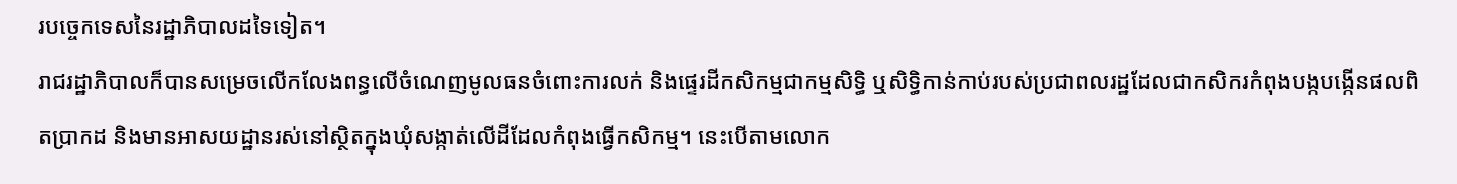របច្ចេកទេសនៃរដ្ឋាភិបាលដទៃទៀត។
រាជរដ្ឋាភិបាលក៏បានសម្រេចលើកលែងពន្ធលើចំណេញមូលធនចំពោះការលក់ និងផ្ទេរដីកសិកម្មជាកម្មសិទ្ធិ ឬសិទ្ធិកាន់កាប់របស់ប្រជាពលរដ្ឋដែលជាកសិករកំពុងបង្កបង្កើនផលពិតប្រាកដ និងមានអាសយដ្ឋានរស់នៅស្ថិតក្នុងឃុំសង្កាត់លើដីដែលកំពុងធ្វើកសិកម្ម។ នេះបើតាមលោក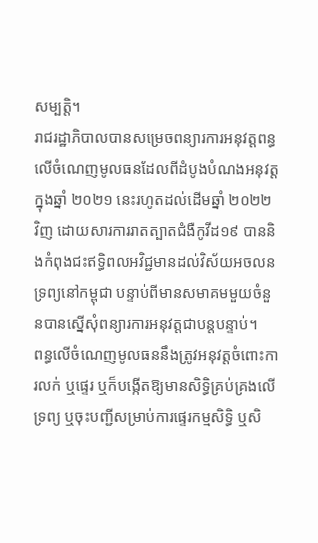សម្បត្តិ។
រាជរដ្ឋាភិបាលបានសម្រេចពន្យារការអនុវត្តពន្ធលើចំណេញមូលធនដែលពីដំបូងបំណងអនុវត្តក្នុងឆ្នាំ ២០២១ នេះរហូតដល់ដើមឆ្នាំ ២០២២ វិញ ដោយសារការរាតត្បាតជំងឺកូវីដ១៩ បាននិងកំពុងជះឥទ្ធិពលអវិជ្ជមានដល់វិស័យអចលនទ្រព្យនៅកម្ពុជា បន្ទាប់ពីមានសមាគមមួយចំនួនបានស្នើសុំពន្យារការអនុវត្តជាបន្តបន្ទាប់។
ពន្ធលើចំណេញមូលធននឹងត្រូវអនុវត្តចំពោះការលក់ ឬផ្ទេរ ឬក៏បង្កើតឱ្យមានសិទ្ធិគ្រប់គ្រងលើទ្រព្យ ឬចុះបញ្ជីសម្រាប់ការផ្ទេរកម្មសិទិ្ធ ឬសិ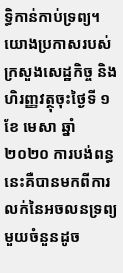ទ្ធិកាន់កាប់ទ្រព្យ។
យោងប្រកាសរបស់ក្រសួងសេដ្ឋកិច្ច និងហិរញ្ញវត្ថុចុះថ្ងៃទី ១ ខែ មេសា ឆ្នាំ ២០២០ ការបង់ពន្ធនេះគឺបានមកពីការលក់នៃអចលនទ្រព្យមួយចំនួនដូច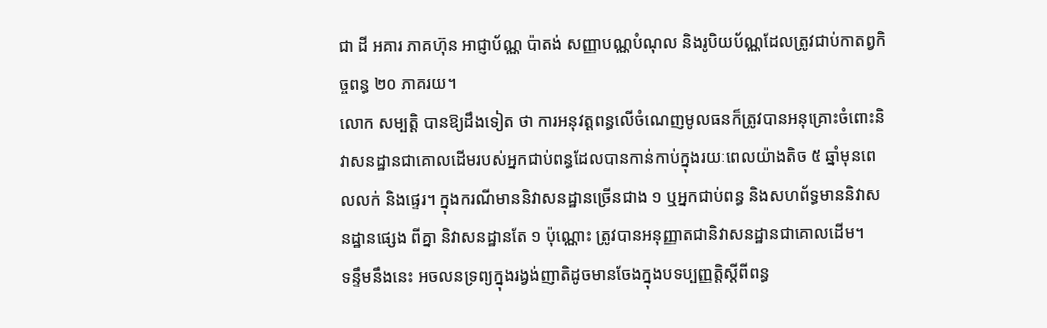ជា ដី អគារ ភាគហ៊ុន អាជ្ញាប័ណ្ណ ប៉ាតង់ សញ្ញាបណ្ណបំណុល និងរូបិយប័ណ្ណដែលត្រូវជាប់កាតព្វកិច្ចពន្ធ ២០ ភាគរយ។
លោក សម្បត្តិ បានឱ្យដឹងទៀត ថា ការអនុវត្តពន្ធលើចំណេញមូលធនក៏ត្រូវបានអនុគ្រោះចំពោះនិវាសនដ្ឋានជាគោលដើមរបស់អ្នកជាប់ពន្ធដែលបានកាន់កាប់ក្នុងរយៈពេលយ៉ាងតិច ៥ ឆ្នាំមុនពេលលក់ និងផ្ទេរ។ ក្នុងករណីមាននិវាសនដ្ឋានច្រើនជាង ១ ឬអ្នកជាប់ពន្ធ និងសហព័ទ្ធមាននិវាសនដ្ឋានផ្សេង ពីគ្នា និវាសនដ្ឋានតែ ១ ប៉ុណ្ណោះ ត្រូវបានអនុញ្ញាតជានិវាសនដ្ឋានជាគោលដើម។
ទន្ទឹមនឹងនេះ អចលនទ្រព្យក្នុងរង្វង់ញាតិដូចមានចែងក្នុងបទប្បញ្ញត្តិស្តីពីពន្ធ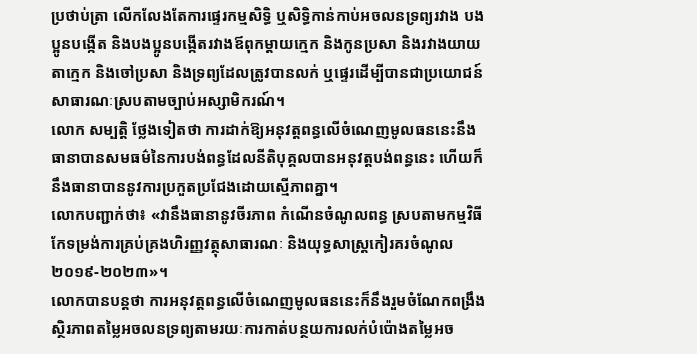ប្រថាប់ត្រា លើកលែងតែការផ្ទេរកម្មសិទ្ធិ ឬសិទ្ធិកាន់កាប់អចលនទ្រព្យរវាង បងប្អូនបង្កើត និងបងប្អូនបង្កើតរវាងឪពុកម្តាយក្មេក និងកូនប្រសា និងរវាងយាយតាក្មេក និងចៅប្រសា និងទ្រព្យដែលត្រូវបានលក់ ឬផ្ទេរដើម្បីបានជាប្រយោជន៍សាធារណៈស្របតាមច្បាប់អស្សាមិករណ៍។
លោក សម្បត្តិ ថ្លែងទៀតថា ការដាក់ឱ្យអនុវត្តពន្ធលើចំណេញមូលធននេះនឹងធានាបានសមធម៌នៃការបង់ពន្ធដែលនីតិបុគ្គលបានអនុវត្តបង់ពន្ធនេះ ហើយក៏នឹងធានាបាននូវការប្រកួតប្រជែងដោយស្មើភាពគ្នា។
លោកបញ្ជាក់ថា៖ «វានឹងធានានូវចីរភាព កំណើនចំណូលពន្ធ ស្របតាមកម្មវិធីកែទម្រង់ការគ្រប់គ្រងហិរញ្ញវត្ថុសាធារណៈ និងយុទ្ធសាស្ត្រកៀរគរចំណូល ២០១៩-២០២៣»។
លោកបានបន្តថា ការអនុវត្តពន្ធលើចំណេញមូលធននេះក៏នឹងរួមចំណែកពង្រឹងស្ថិរភាពតម្លៃអចលនទ្រព្យតាមរយៈការកាត់បន្ថយការលក់បំប៉ោងតម្លៃអច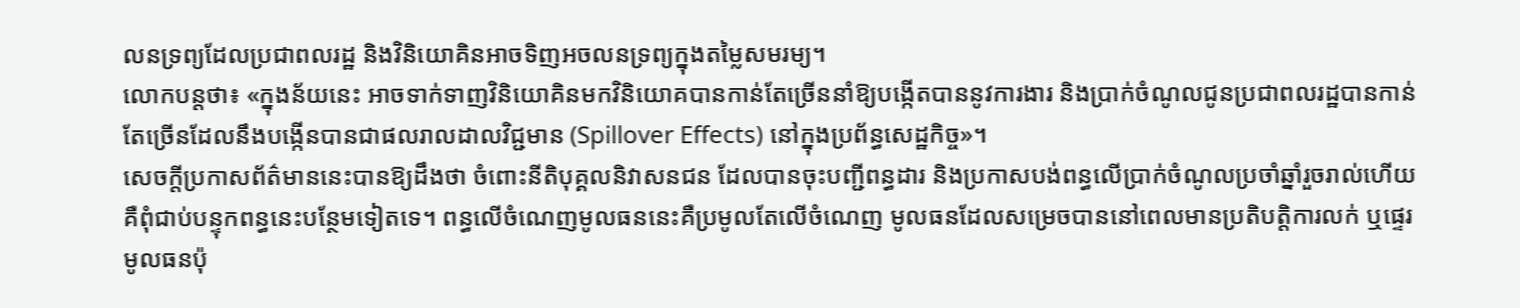លនទ្រព្យដែលប្រជាពលរដ្ឋ និងវិនិយោគិនអាចទិញអចលនទ្រព្យក្នុងតម្លៃសមរម្យ។
លោកបន្តថា៖ «ក្នុងន័យនេះ អាចទាក់ទាញវិនិយោគិនមកវិនិយោគបានកាន់តែច្រើននាំឱ្យបង្កើតបាននូវការងារ និងប្រាក់ចំណូលជូនប្រជាពលរដ្ឋបានកាន់តែច្រើនដែលនឹងបង្កើនបានជាផលរាលដាលវិជ្ជមាន (Spillover Effects) នៅក្នុងប្រព័ន្ធសេដ្ឋកិច្ច»។
សេចក្តីប្រកាសព័ត៌មាននេះបានឱ្យដឹងថា ចំពោះនីតិបុគ្គលនិវាសនជន ដែលបានចុះបញ្ជីពន្ធដារ និងប្រកាសបង់ពន្ធលើប្រាក់ចំណូលប្រចាំឆ្នាំរួចរាល់ហើយ គឺពុំជាប់បន្ទុកពន្ធនេះបន្ថែមទៀតទេ។ ពន្ធលើចំណេញមូលធននេះគឺប្រមូលតែលើចំណេញ មូលធនដែលសម្រេចបាននៅពេលមានប្រតិបត្តិការលក់ ឬផ្ទេរ មូលធនប៉ុ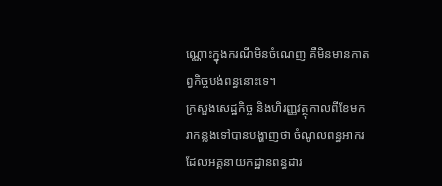ណ្ណោះក្នុងករណីមិនចំណេញ គឺមិនមានកាតព្វកិច្ចបង់ពន្ធនោះទេ។
ក្រសួងសេដ្ឋកិច្ច និងហិរញ្ញវត្ថុកាលពីខែមករាកន្លងទៅបានបង្ហាញថា ចំណូលពន្ធអាករដែលអគ្គនាយកដ្ឋានពន្ធដារ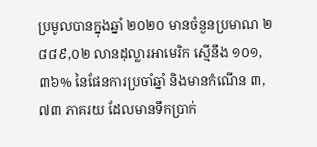ប្រមូលបានក្នុងឆ្នាំ ២០២០ មានចំនួនប្រមាណ ២ ៨៨៩,០២ លានដុល្លារអាមេរិក ស្មើនឹង ១០១,៣៦% នៃផែនការប្រចាំឆ្នាំ និងមានកំណើន ៣,៧៣ ភាគរយ ដែលមានទឹកប្រាក់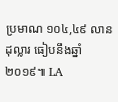ប្រមាណ ១០៤,៤៩ លានដុល្លារ ធៀបនឹងឆ្នាំ ២០១៩៕ LA